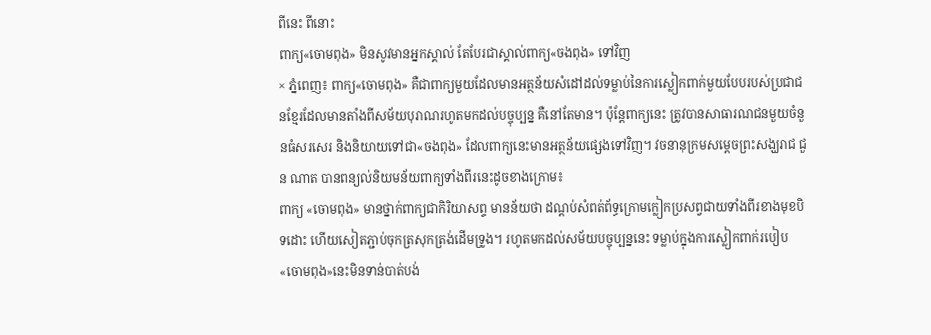ពីនេះ ពីនោះ
ពាក្យ«ចោមពុង» មិនសូវមានអ្នកស្គាល់ តែបែរជាស្គាល់ពាក្យ«ចងពុង» ទៅវិញ
× ភ្នំពេញ៖ ពាក្យ«ចោមពុង» គឺជាពាក្យមួយដែលមានអត្ថន័យសំដៅដល់ទម្លាប់នៃការស្លៀកពាក់មួយបែបរបស់ប្រជាជនខ្មែរដែលមានតាំងពីសម័យបុរាណរហូតមកដល់បច្ចុប្បន្ន គឺនៅតែមាន។ ប៉ុន្តែពាក្យនេះ ត្រូវបានសាធារណជនមួយចំនួនធំសរសេរ និងនិយាយទៅជា«ចងពុង» ដែលពាក្យនេះមានអត្ថន័យផ្សេងទៅវិញ។ វចនានុក្រមសម្ដេចព្រះសង្ឃរាជ ជួន ណាត បានពន្យល់និយមន័យពាក្យទាំងពីរនេះដូចខាងក្រោម៖
ពាក្យ «ចោមពុង» មានថ្នាក់ពាក្យជាកិរិយាសព្ទ មានន័យថា ដណ្ដប់សំពត់ព័ទ្ធក្រោមក្លៀកប្រសព្វជាយទាំងពីរខាងមុខបិទដោះ ហើយសៀតភ្ជាប់ចុកត្រសុកត្រង់ដើមទ្រូង។ រហូតមកដល់សម័យបច្ចុប្បន្ននេះ ទម្លាប់ក្នុងការស្លៀកពាក់របៀប«ចោមពុង»នេះមិនទាន់បាត់បង់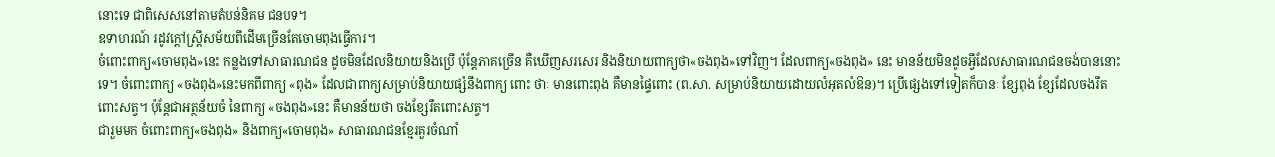នោះទេ ជាពិសេសនៅតាមតំបន់និគម ជនបទ។
ឧទាហរណ៍ រដូវក្ដៅស្ត្រីសម័យពីដើមច្រើនតែចោមពុងធ្វើការ។
ចំពោះពាក្យ«ចោមពុង»នេះ កន្លងទៅសាធារណជន ដូចមិនដែលនិយាយនិងប្រើ ប៉ុន្តែភាគច្រើន គឺឃើញសរសេរ និងនិយាយពាក្យថា«ចងពុង»ទៅវិញ។ ដែលពាក្យ«ចងពុង» នេះ មានន័យមិនដូចអ្វីដែលសាធារណជនចង់បាននោះទេ។ ចំពោះពាក្យ «ចងពុង»នេះមកពីពាក្យ «ពុង» ដែលជាពាក្យសម្រាប់និយាយផ្សំនឹងពាក្យ ពោះ ថាៈ មានពោះពុង គឺមានផ្ទៃពោះ (ព.សា. សម្រាប់និយាយដោយលំអុតលំឱន)។ ប្រើផ្សេងទៅទៀតក៏បានៈ ខ្សែពុង ខ្សែដែលចងរឹតពោះសត្វ។ ប៉ុន្តែជាអត្ថន័យចំ នៃពាក្យ «ចងពុង»នេះ គឺមានន័យថា ចងខ្សែរឹតពោះសត្វ។
ជារួមមក ចំពោះពាក្យ«ចងពុង» និងពាក្យ«ចោមពុង» សាធារណជនខ្មែរគួរចំណាំ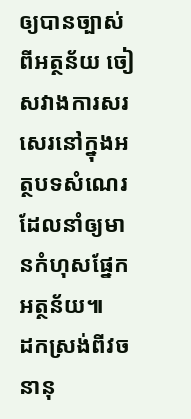ឲ្យបានច្បាស់ពីអត្ថន័យ ចៀសវាងការសរសេរនៅក្នុងអត្ថបទសំណេរដែលនាំឲ្យមានកំហុសផ្នែកអត្ថន័យ៕
ដកស្រង់ពីវចនានុ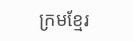ក្រមខ្មែរ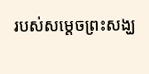របស់សម្ដេចព្រះសង្ឃ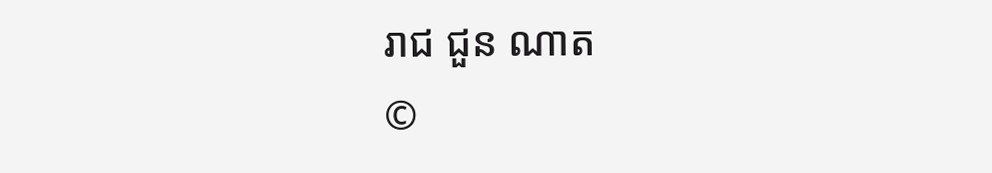រាជ ជួន ណាត
©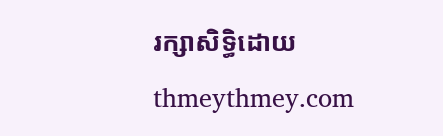រក្សាសិទ្ធិដោយ thmeythmey.com